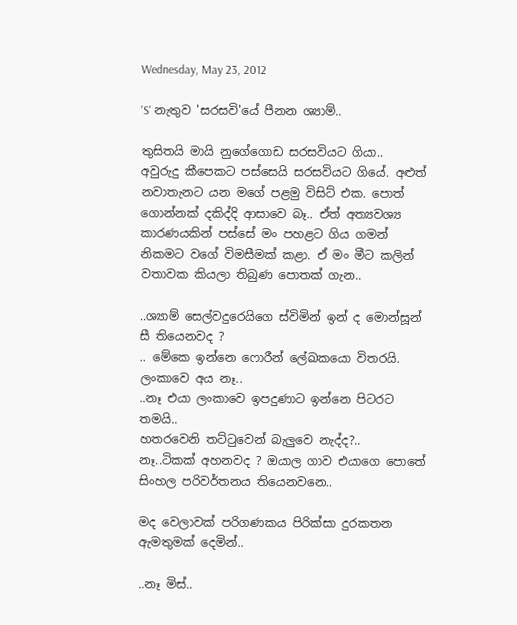Wednesday, May 23, 2012

'S' නැතුව 'සරසවි'යේ පීනන ශ්‍යාම්..

තුසිතයි මායි නුගේගොඩ සරසවියට ගියා..
අවුරුදු කීපෙකට පස්සෙයි සරසවියට ගියේ. අළුත් නවාතැනට යන මගේ පළමු විසිට් එක. පොත් ගොන්නක් දකිද්දි ආසාවෙ බෑ.. ඒත් අත්‍යවශ්‍ය කාරණයකින් පස්සේ මං පහළට ගිය ගමන් නිකමට වගේ විමසීමක් කළා. ඒ මං මීට කලින් වතාවක කියලා තිබුණ පොතක් ගැන..

..ශ්‍යාම් සෙල්වදුරෙයිගෙ ස්විමින් ඉන් ද මොන්සූන් සී තියෙනවද ?
.. මේකෙ ඉන්නෙ ෆොරීන් ලේඛකයො විතරයි. ලංකාවෙ අය නෑ..
..නෑ එයා ලංකාවෙ ඉපදුණාට ඉන්නෙ පිටරට තමයි..
හතරවෙනි තට්ටුවෙන් බැලුවෙ නැද්ද?..
නෑ..ටිකක් අහනවද ? ඔයාල ගාව එයාගෙ පොතේ සිංහල පරිවර්තනය තියෙනවනෙ..

මද වෙලාවක් පරිගණකය පිරික්සා දුරකතන ඇමතුමක් දෙමින්..

..නෑ මිස්..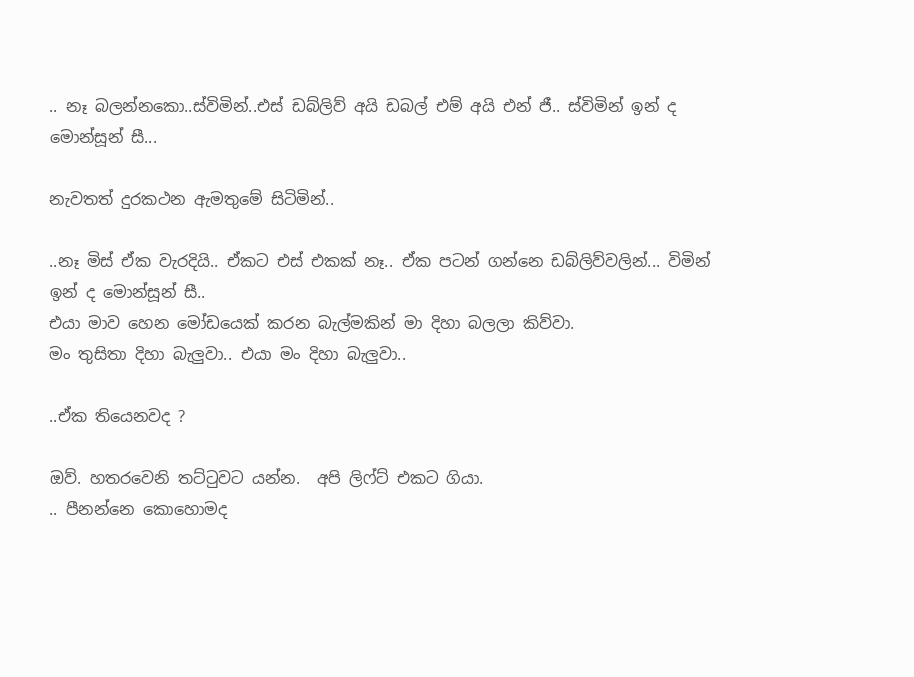.. නෑ බලන්නකො..ස්විමින්..එස් ඩබ්ලිව් අයි ඩබල් එම් අයි එන් ජී.. ස්විමින් ඉන් ද මොන්සූන් සී...

නැවතත් දුරකථන ඇමතුමේ සිටිමින්..

..නෑ මිස් ඒක වැරදියි.. ඒකට එස් එකක් නෑ.. ඒක පටන් ගන්නෙ ඩබ්ලිව්වලින්... විමින් ඉන් ද මොන්සූන් සී..
එයා මාව හෙන මෝඩයෙක් කරන බැල්මකින් මා දිහා බලලා කිව්වා.
මං තුසිතා දිහා බැලුවා.. එයා මං දිහා බැලුවා..

..ඒක තියෙනවද ?

ඔව්. හතරවෙනි තට්ටුවට යන්න.  අපි ලිෆ්ට් එකට ගියා.
.. පීනන්නෙ කොහොමද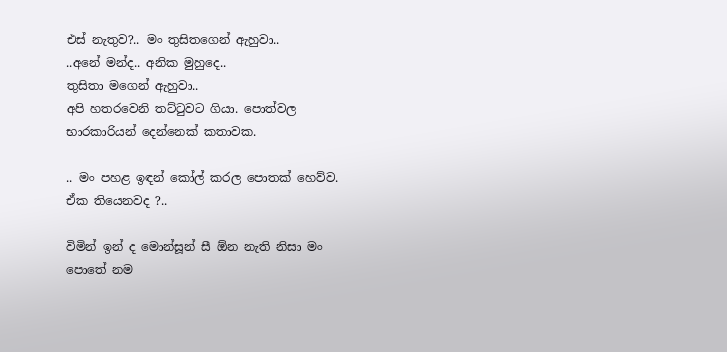එස් නැතුව?.. මං තුසිතගෙන් ඇහුවා..
..අනේ මන්ද.. අනික මුහුදෙ..
තුසිතා මගෙන් ඇහුවා..
අපි හතරවෙනි තට්ටුවට ගියා. පොත්වල භාරකාරියන් දෙන්නෙක් කතාවක.

.. මං පහළ ඉඳන් කෝල් කරල පොතක් හෙව්ව. ඒක තියෙනවද ?..

විමින් ඉන් ද මොන්සූන් සී ඕන නැති නිසා මං පොතේ නම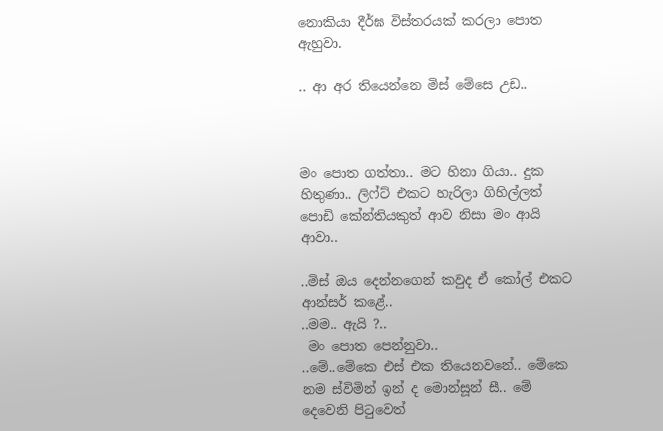නොකියා දීර්ඝ විස්තරයක් කරලා පොත ඇහුවා.

.. ආ අර තියෙන්නෙ මිස් මේසෙ උඩ..



මං පොත ගත්තා.. මට හිනා ගියා.. දුක හිතුණා.. ලිෆ්ට් එකට හැරිලා ගිහිල්ලත් පොඩි කේන්තියකුත් ආව නිසා මං ආයි ආවා..

..මිස් ඔය දෙන්නගෙන් කවුද ඒ කෝල් එකට ආන්සර් කළේ..
..මම.. ඇයි ?..
 මං පොත පෙන්නුවා..
..මේ..මේකෙ එස් එක තියෙනවනේ.. මේකෙ නම ස්විමින් ඉන් ද මොන්සූන් සී.. මේ දෙවෙනි පිටුවෙත්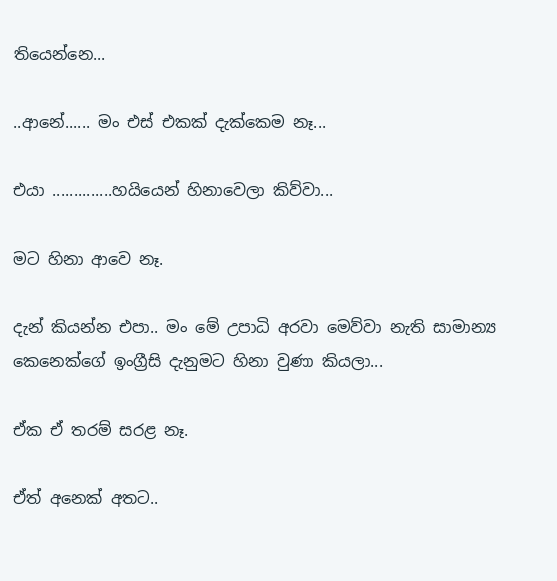තියෙන්නෙ...

..ආනේ...... මං එස් එකක් දැක්කෙම නෑ...

එයා ..............හයියෙන් හිනාවෙලා කිව්වා...

මට හිනා ආවෙ නෑ.

දැන් කියන්න එපා.. මං මේ උපාධි අරවා මෙව්වා නැති සාමාන්‍ය කෙනෙක්ගේ ඉංග්‍රීසි දැනුමට හිනා වුණා කියලා...

ඒක ඒ තරම් සරළ නෑ.

ඒත් අනෙක් අතට..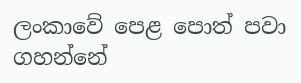ලංකාවේ පෙළ පොත් පවා ගහන්නේ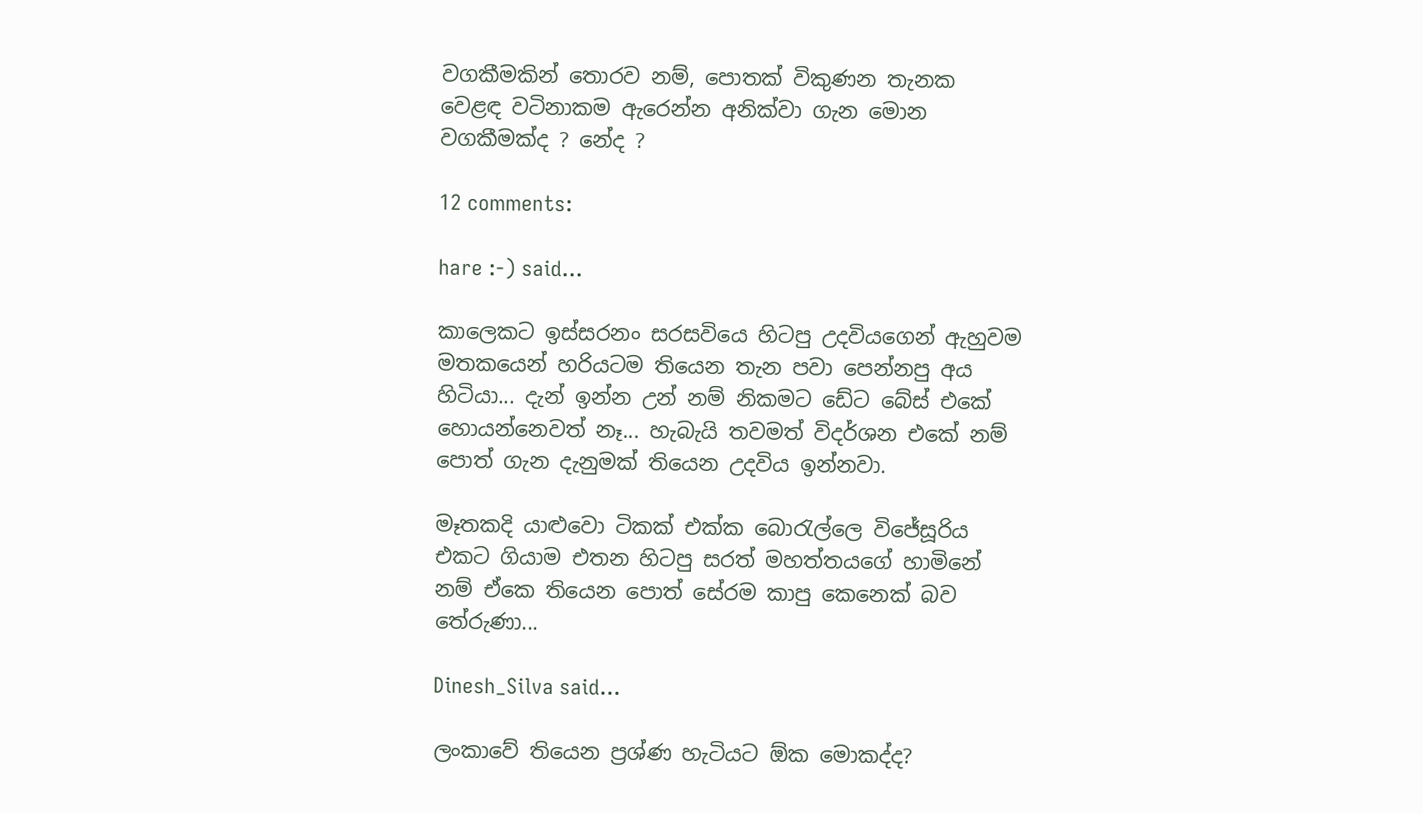වගකීමකින් තොරව නම්, පොතක් විකුණන තැනක  වෙළඳ වටිනාකම ඇරෙන්න අනික්වා ගැන මොන වගකීමක්ද ? නේද ?

12 comments:

hare :-) said...

කාලෙකට ඉස්සරනං සරසවියෙ හිටපු උදවියගෙන් ඇහුවම මතකයෙන් හරියටම තියෙන තැන පවා පෙන්නපු අය හිටියා... දැන් ඉන්න උන් නම් නිකමට ඩේට බේස් එකේ හොයන්නෙවත් නෑ... හැබැයි තවමත් විදර්ශන එකේ නම් පොත් ගැන දැනුමක් තියෙන උදවිය ඉන්නවා.

මෑතකදි යාළුවො ටිකක් එක්ක බොරැල්ලෙ විජේසූරිය එකට ගියාම එතන හිටපු සරත් මහත්තයගේ හාමිනේ නම් ඒකෙ තියෙන පොත් සේරම කාපු කෙනෙක් බව තේරුණා...

Dinesh_Silva said...

ලංකාවේ තියෙන ප්‍රශ්ණ හැටියට ඕක මොකද්ද?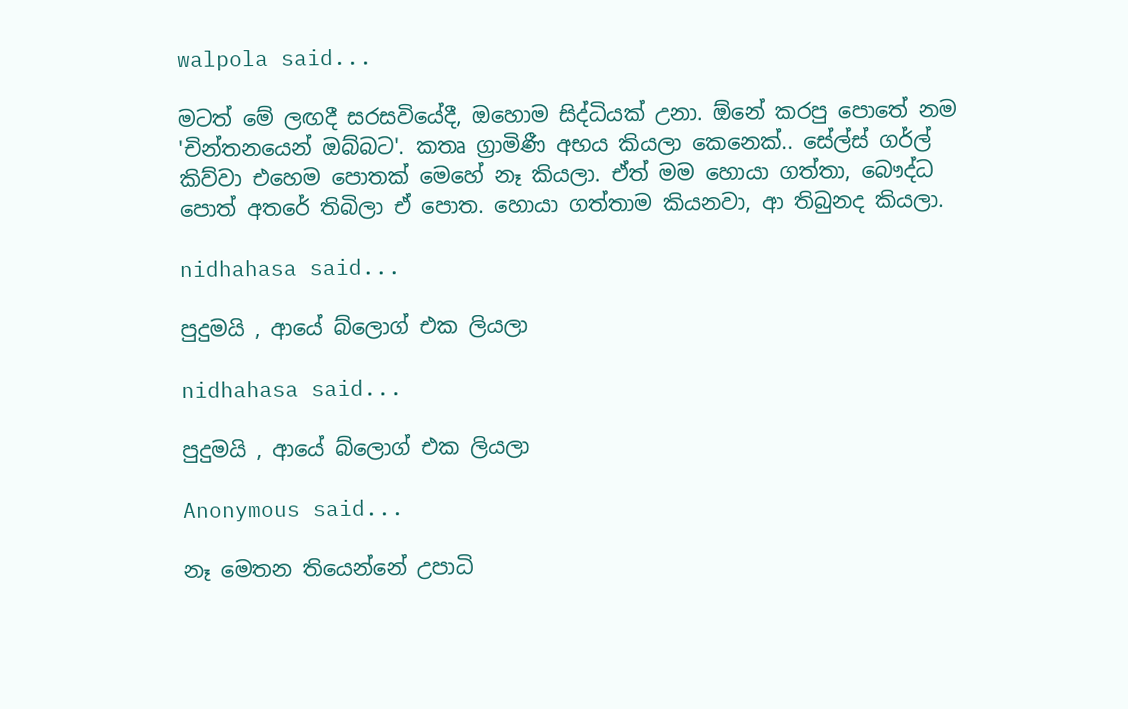walpola said...

මටත් මේ ලඟදී සරසවියේදී, ඔහොම සිද්ධියක් උනා. ඕනේ කරපු පොතේ නම 'චින්තනයෙන් ඔබ්බට'. කතෘ ග්‍රාමිණී අභය කියලා කෙනෙක්.. සේල්ස් ගර්ල් කිව්වා එහෙම පොතක් මෙහේ නෑ කියලා. ඒත් මම හොයා ගත්තා, බෞද්ධ පොත් අතරේ තිබිලා ඒ පොත. හොයා ගත්තාම කියනවා, ආ තිබුනද කියලා.

nidhahasa said...

පුදුමයි , ආයේ බ්ලොග් එක ලියලා

nidhahasa said...

පුදුමයි , ආයේ බ්ලොග් එක ලියලා

Anonymous said...

නෑ මෙතන තියෙන්නේ උපාධි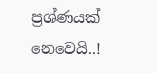ප්‍රශ්ණයක් නෙවෙයි..!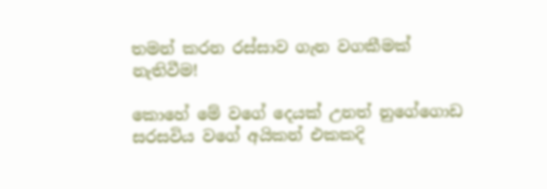තමන් කරන රස්සාව ගැන වගකීමක් නැතිවීම!

කොහේ මේ වගේ දෙයක් උනත් නුගේගොඩ සරසවිය වගේ අයිකන් එකකදි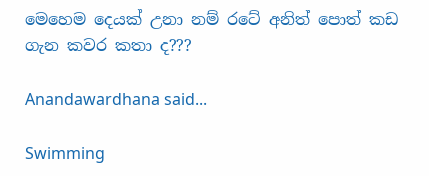මෙහෙම දෙයක් උනා නම් රටේ අනිත් පොත් කඩ ගැන කවර කතා ද???

Anandawardhana said...

Swimming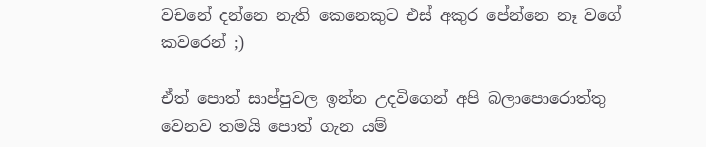වචනේ දන්නෙ නැති කෙනෙකුට එස් අකුර පේන්නෙ නෑ වගේ කවරෙන් ;)

ඒත් පොත් සාප්පුවල ඉන්න උදවිගෙන් අපි බලාපොරොත්තු වෙනව තමයි පොත් ගැන යම්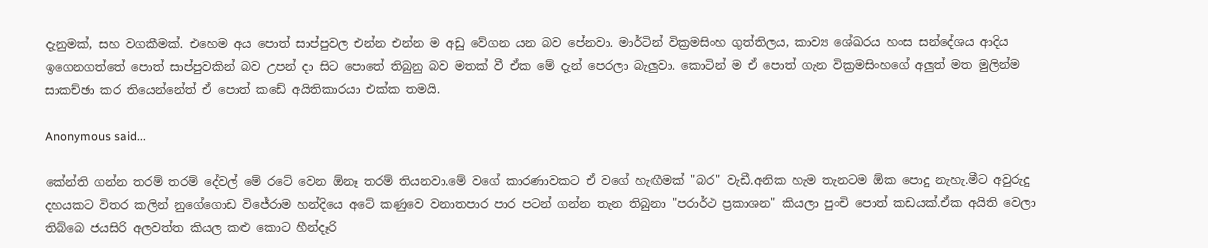දැනුමක්, සහ වගකීමක්. එහෙම අය පොත් සාප්පුවල එන්න එන්න ම අඩු වේගන යන බව පේනවා. මාර්ටින් වික්‍රමසිංහ ගුත්තිලය, කාව්‍ය ශේඛරය හංස සන්දේශය ආදිය ඉගෙනගත්තේ පොත් සාප්පුවකින් බව උපන් දා සිට පොතේ තිබුනු බව මතක් වී ඒක මේ දැන් පෙරලා බැලුවා. කොටින් ම ඒ පොත් ගැන වික්‍රමසිංහගේ අලුත් මත මුලින්ම සාකච්ඡා කර තියෙන්නේත් ඒ පොත් කඩේ අයිතිකාරයා එක්ක තමයි.

Anonymous said...

කේන්ති ගන්න තරම් තරම් දේවල් මේ රටේ වෙන ඕනෑ තරම් තියනවා.මේ වගේ කාරණාවකට ඒ වගේ හැඟීමක් "බර" වැඩී.අනික හැම තැනටම ඕක පොදු නැහැ.මීට අවුරුදු දහයකට විතර කලින් නුගේගොඩ විජේරාම හන්දියෙ අටේ කණුවෙ වනාතපාර පාර පටන් ගන්න තැන තිබුනා "පරාර්ථ ප්‍රකාශන" කියලා පුංචි පොත් කඩයක්.ඒක අයිති වෙලා තිබ්බෙ ජයසිරි අලවත්ත කියල කළු කොට හීන්දෑරි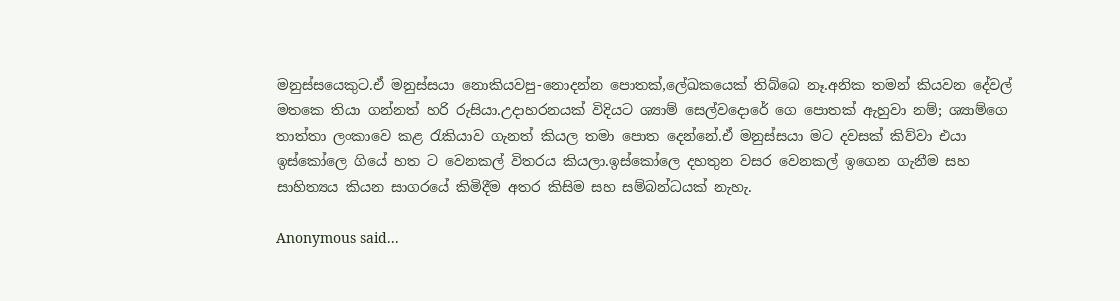මනුස්සයෙකුට.ඒ මනුස්සයා නොකියවපු-නොදන්න පොතක්,ලේඛකයෙක් තිබ්බෙ නෑ.අනික තමන් කියවන දේවල් මතකෙ තියා ගන්නත් හරි රුසියා.උදාහරනයක් විදියට ශ්‍යාම් සෙල්වදොරේ ගෙ පොතක් ඇහුවා නම්; ශ්‍යාම්ගෙ තාත්තා ලංකාවෙ කළ ‍රැකියාව ගැනත් කියල තමා පොත දෙන්නේ.ඒ මනුස්සයා මට දවසක් කිව්වා එයා ඉස්කෝලෙ ගියේ හත ට වෙනකල් විතරය කියලා.ඉස්කෝලෙ දහතුන වසර වෙනකල් ඉගෙන ගැනීම සහ සාහිත්‍යය කියන සාගරයේ කිමිදීම අතර කිසිම සහ සම්බන්ධයක් නැහැ.

Anonymous said...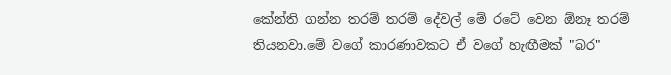කේන්ති ගන්න තරම් තරම් දේවල් මේ රටේ වෙන ඕනෑ තරම් තියනවා.මේ වගේ කාරණාවකට ඒ වගේ හැඟීමක් "බර"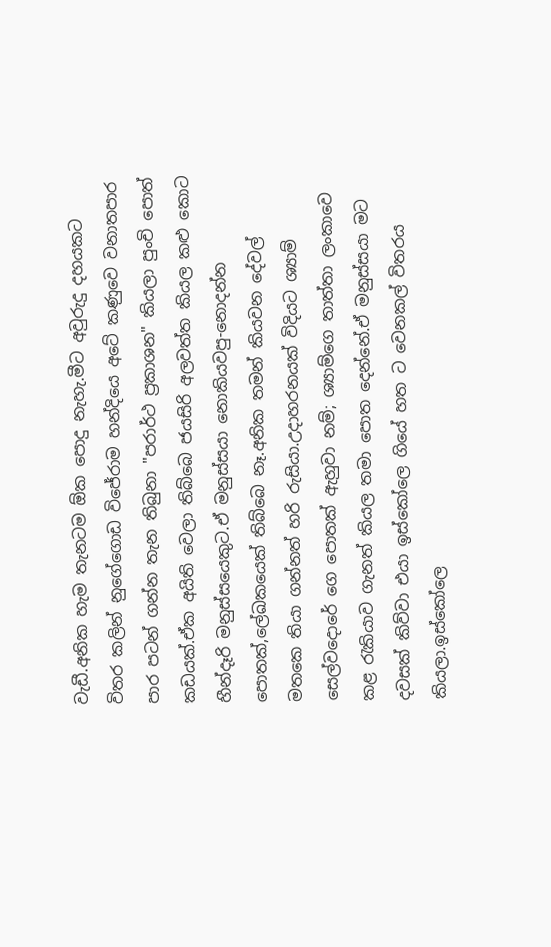වැඩී.අනික හැම තැනටම ඕක පොදු නැහැ.මීට අවුරුදු දහයකට විතර කලින් නුගේගොඩ විජේරාම හන්දියෙ අටේ කණුවෙ වනාතපාර පාර පටන් ගන්න තැන තිබුනා "පරාර්ථ ප්‍රකාශන" කියලා පුංචි පොත් කඩයක්.ඒක අයිති වෙලා තිබ්බෙ ජයසිරි අලවත්ත කියල කළු කොට හීන්දෑරි මනුස්සයෙකුට.ඒ මනුස්සයා නොකියවපු-නොදන්න පොතක්,ලේඛකයෙක් තිබ්බෙ නෑ.අනික තමන් කියවන දේවල් මතකෙ තියා ගන්නත් හරි රුසියා.උදාහරනයක් විදියට ශ්‍යාම් සෙල්වදොරේ ගෙ පොතක් ඇහුවා නම්; ශ්‍යාම්ගෙ තාත්තා ලංකාවෙ කළ ‍රැකියාව ගැනත් කියල තමා පොත දෙන්නේ.ඒ මනුස්සයා මට දවසක් කිව්වා එයා ඉස්කෝලෙ ගියේ හත ට වෙනකල් විතරය කියලා.ඉස්කෝලෙ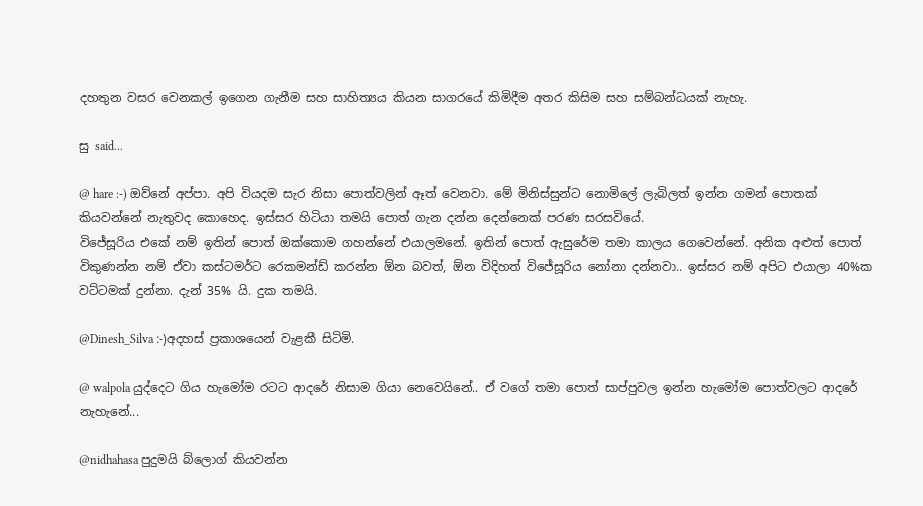දහතුන වසර වෙනකල් ඉගෙන ගැනීම සහ සාහිත්‍යය කියන සාගරයේ කිමිදීම අතර කිසිම සහ සම්බන්ධයක් නැහැ.

සු said...

@ hare :-) ඔව්නේ අප්පා. අපි වියදම සැර නිසා පොත්වලින් ඈත් වෙනවා. මේ මිනිස්සුන්ට නොමිලේ ලැබිලත් ඉන්න ගමන් පොතක් කියවන්නේ නැතුවද කොහෙද. ඉස්සර හිටියා තමයි පොත් ගැන දන්න දෙන්නෙක් පරණ සරසවියේ.
විජේසූරිය එකේ නම් ඉතින් පොත් ඔක්කොම ගහන්නේ එයාලමනේ. ඉතින් පොත් ඇසුරේම තමා කාලය ගෙවෙන්නේ. අනික අළුත් පොත් විකුණන්න නම් ඒවා කස්ටමර්ට රෙකමන්ඩ් කරන්න ඕන බවත්, ඕන විදිහත් විජේසූරිය නෝනා දන්නවා.. ඉස්සර නම් අපිට එයාලා 40%ක වට්ටමක් දුන්නා. දැන් 35% යි. දුක තමයි.

@Dinesh_Silva :-)අදහස් ප්‍රකාශයෙන් වැළකී සිටිමි.

@ walpola යුද්දෙට ගිය හැමෝම රටට ආදරේ නිසාම ගියා නෙවෙයිනේ.. ඒ වගේ තමා පොත් සාප්පුවල ඉන්න හැමෝම පොත්වලට ආදරේ නැහැනේ...

@nidhahasa පුදුමයි බ්ලොග් කියවන්න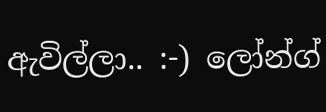ඇවිල්ලා.. :-) ලෝන්ග්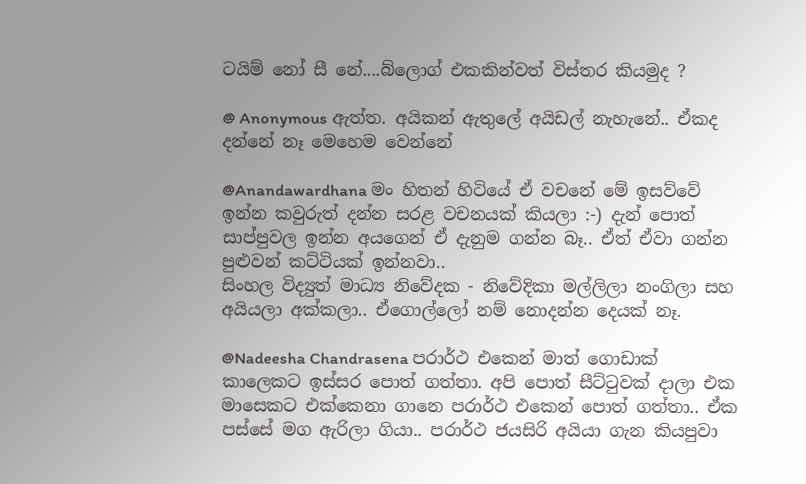ටයිම් නෝ සී නේ....බ්ලොග් එකකින්වත් විස්තර කියමුද ?

@ Anonymous ඇත්ත. අයිකන් ඇතුලේ අයිඩල් නැහැනේ.. ඒකද දන්නේ නෑ මෙහෙම වෙන්නේ

@Anandawardhana මං හිතන් හිටියේ ඒ වචනේ මේ ඉසව්වේ ඉන්න කවුරුත් දන්න සරළ වචනයක් කියලා :-) දැන් පොත් සාප්පුවල ඉන්න අයගෙන් ඒ දැනුම ගන්න බෑ.. ඒත් ඒවා ගන්න පුළුවන් කට්ටියක් ඉන්නවා..
සිංහල විද්‍යුත් මාධ්‍ය නිවේදක - නිවේදිකා මල්ලිලා නංගිලා සහ අයියලා අක්කලා.. ඒගොල්ලෝ නම් නොදන්න දෙයක් නෑ.

@Nadeesha Chandrasena පරාර්ථ එකෙන් මාත් ගොඩාක් කාලෙකට ඉස්සර පොත් ගත්තා. අපි පොත් සීට්ටුවක් දාලා එක මාසෙකට එක්කෙනා ගානෙ පරාර්ථ එකෙන් පොත් ගත්තා.. ඒක පස්සේ මග ඇරිලා ගියා.. පරාර්ථ ජයසිරි අයියා ගැන කියපුවා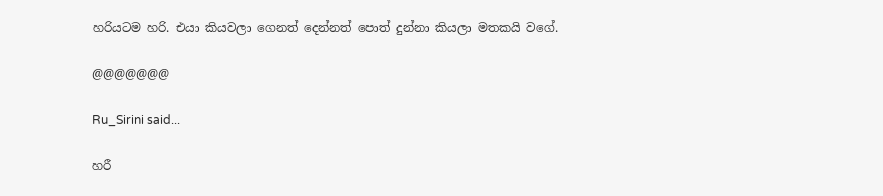හරියටම හරි. එයා කියවලා ගෙනත් දෙන්නත් පොත් දුන්නා කියලා මතකයි වගේ.

@@@@@@@

Ru_Sirini said...

හරී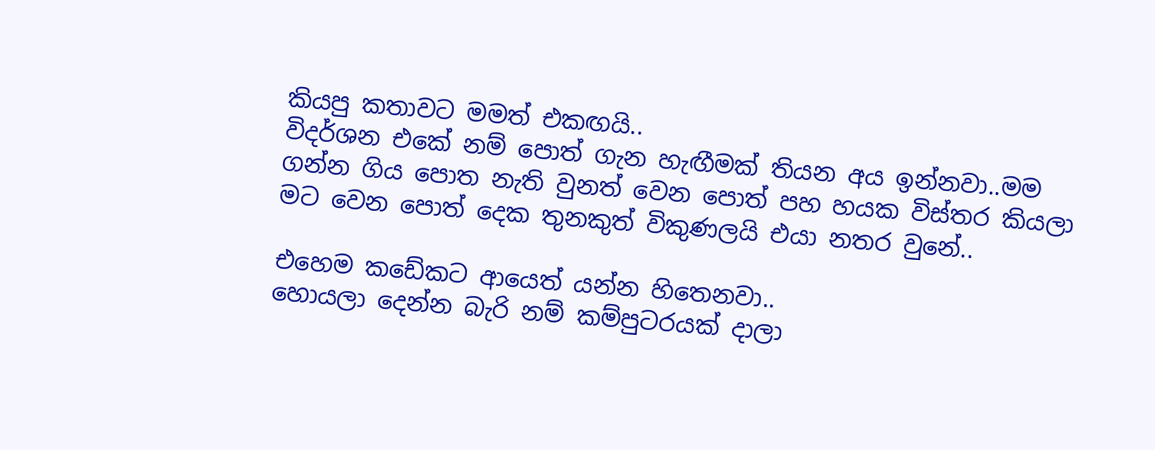කියපු කතාවට මමත් එකඟයි..
විදර්ශන එකේ නම් පොත් ගැන හැඟීමක් තියන අය ඉන්නවා..මම ගන්න ගිය පොත නැති වුනත් වෙන පොත් පහ හයක විස්තර කියලා මට වෙන පොත් දෙක තුනකුත් විකුණලයි එයා නතර වුනේ..

එහෙම කඩේකට ආයෙත් යන්න හිතෙනවා..
හොයලා දෙන්න බැරි නම් කම්පුටරයක් දාලා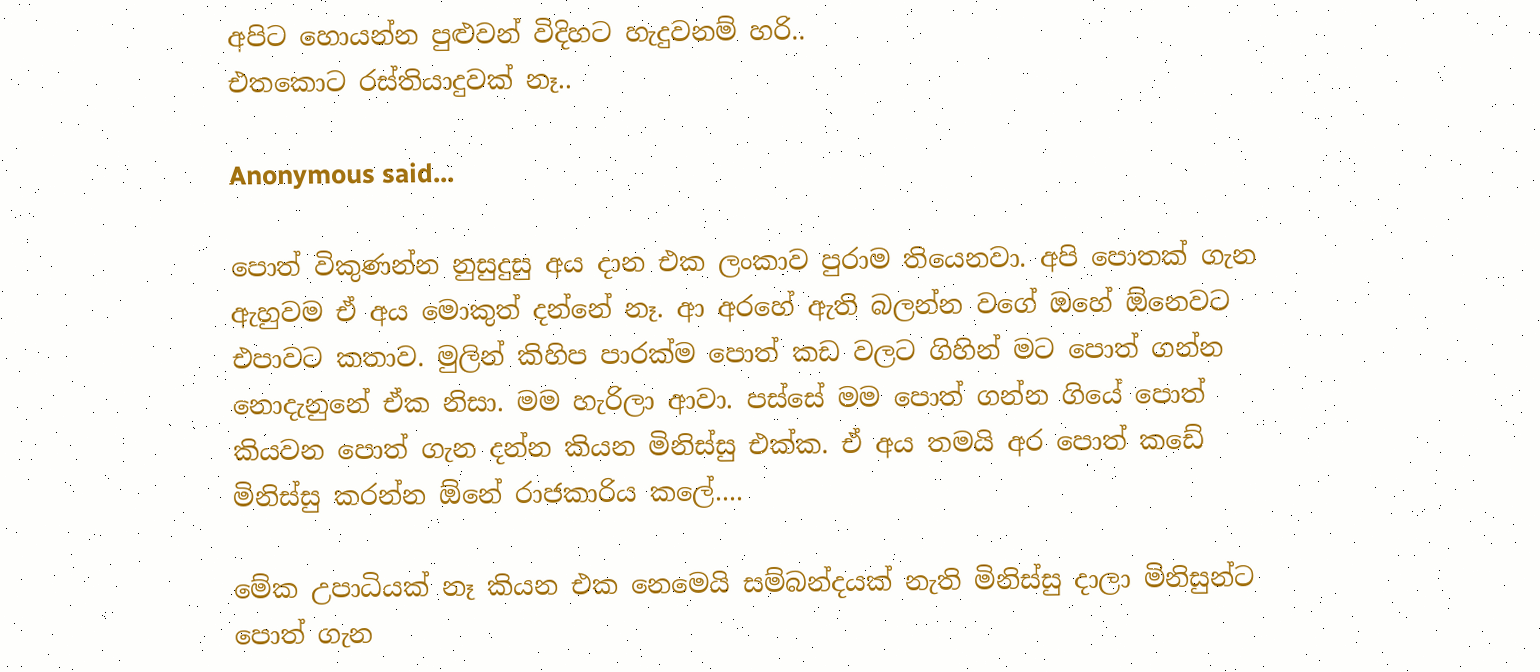අපිට හොයන්න පුළුවන් විදිහට හැදුවනම් හරි..
එතකොට රස්තියාදුවක් නෑ..

Anonymous said...

පොත් විකුණන්න නුසුදුසු අය දාන එක ලංකාව පුරාම තියෙනවා. අපි පොතක් ගැන ඇහුවම ඒ අය මොකුත් දන්නේ නෑ. ආ අරහේ ඇති බලන්න වගේ ඔහේ ඕනෙවට එපාවට කතාව. මුලින් කිහිප පාරක්ම පොත් කඩ වලට ගිහින් මට පොත් ගන්න නොදැනුනේ ඒක නිසා. මම හැරිලා ආවා. පස්සේ මම පොත් ගන්න ගියේ පොත් කියවන පොත් ගැන දන්න කියන මිනිස්සු එක්ක. ඒ අය තමයි අර පොත් කඩේ මිනිස්සු කරන්න ඕනේ රාජකාරිය කලේ....

මේක උපාධියක් නෑ කියන එක නෙමෙයි සම්බන්දයක් නැති මිනිස්සු දාලා මිනිසුන්ට පොත් ගැන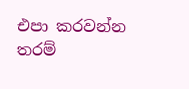එපා කරවන්න තරම්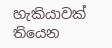හැකියාවක් තියෙන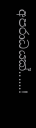අපරාධයක්......!